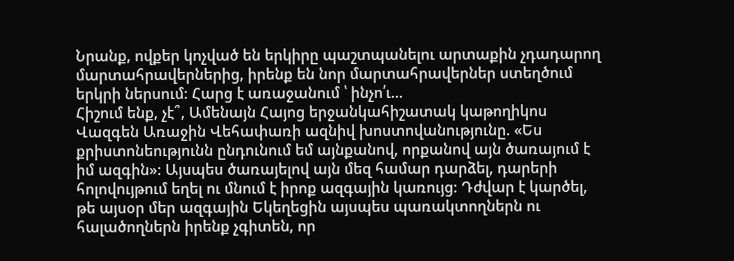Նրանք, ովքեր կոչված են երկիրը պաշտպանելու արտաքին չդադարող մարտահրավերներից, իրենք են նոր մարտահրավերներ ստեղծում երկրի ներսում: Հարց է առաջանում ՝ ինչո՛ւ…
Հիշում ենք, չէ՞, Ամենայն Հայոց երջանկահիշատակ կաթողիկոս Վազգեն Առաջին Վեհափառի ազնիվ խոստովանությունը. «Ես քրիստոնեությունն ընդունում եմ այնքանով, որքանով այն ծառայում է իմ ազգին»: Այսպես ծառայելով այն մեզ համար դարձել, դարերի հոլովույթում եղել ու մնում է իրոք ազգային կառույց: Դժվար է կարծել, թե այսօր մեր ազգային Եկեղեցին այսպես պառակտողներն ու հալածողներն իրենք չգիտեն, որ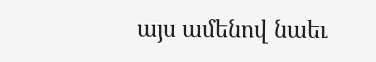այս ամենով նաեւ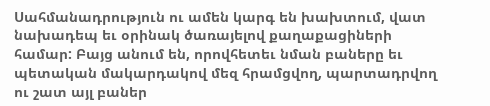Սահմանադրություն ու ամեն կարգ են խախտում, վատ նախադեպ եւ օրինակ ծառայելով քաղաքացիների համար: Բայց անում են, որովհետեւ նման բաները եւ պետական մակարդակով մեզ հրամցվող, պարտադրվող ու շատ այլ բաներ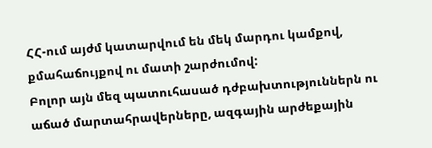ՀՀ-ում այժմ կատարվում են մեկ մարդու կամքով, քմահաճույքով ու մատի շարժումով:
Բոլոր այն մեզ պատուհասած դժբախտություններն ու աճած մարտահրավերները, ազգային արժեքային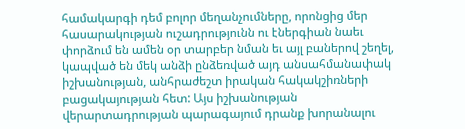համակարգի դեմ բոլոր մեղանչումները, որոնցից մեր հասարակության ուշադրությունն ու էներգիան նաեւ փորձում են ամեն օր տարբեր նման եւ այլ բաներով շեղել, կապված են մեկ անձի ընձեռված այդ անսահմանափակ իշխանության, անհրաժեշտ իրական հակակշիռների բացակայության հետ: Այս իշխանության վերարտադրության պարագայում դրանք խորանալու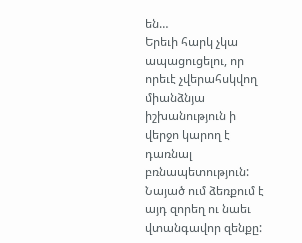են…
Երեւի հարկ չկա ապացուցելու, որ որեւէ չվերահսկվող միանձնյա իշխանություն ի վերջո կարող է դառնալ բռնապետություն: Նայած ում ձեռքում է այդ զորեղ ու նաեւ վտանգավոր զենքը: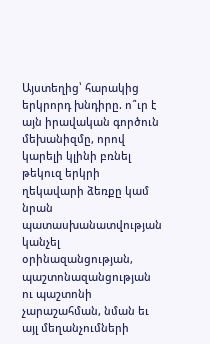Այստեղից՝ հարակից երկրորդ խնդիրը. ո՞ւր է այն իրավական գործուն մեխանիզմը, որով կարելի կլինի բռնել թեկուզ երկրի ղեկավարի ձեռքը կամ նրան պատասխանատվության կանչել օրինազանցության, պաշտոնազանցության ու պաշտոնի չարաշահման, նման եւ այլ մեղանչումների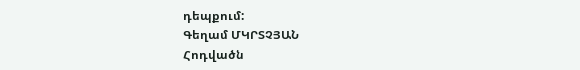դեպքում:
Գեղամ ՄԿՐՏՉՅԱՆ
Հոդվածն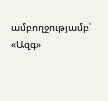ամբողջությամբ՝ «Ազգ»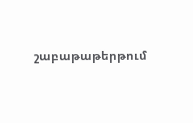շաբաթաթերթում